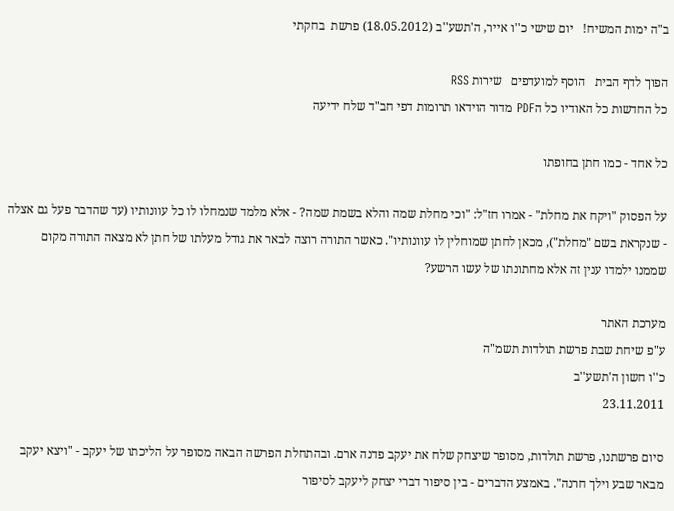ב"ה ימות המשיח!   יום שישי כ''ו אייר, ה'תשע''ב (18.05.2012) פרשת  בחקתי

הפוך לדף הבית   הוסף למועדפים   שירות RSS
כל החדשות כל האודיו כל הPDF מדור הוידאו תרומות דפי חב"ד שלח ידיעה

כל אחד - כמו חתן בחופתו

על הפסוק "ויקח את מחלת" - אמרו חז"ל: "וכי מחלת שמה והלא בשמת שמה? - אלא מלמד שנמחלו לו כל עוונותיו (עד שהדבר פעל גם אצלה - שנקראת בשם "מחלת"), מכאן לחתן שמוחלין לו עוונותיו". כאשר התורה רוצה לבאר את גודל מעלתו של חתן לא מצאה התורה מקום שממנו ילמדו ענין זה אלא מחתונתו של עשו הרשע?

מערכת האתר
ע"פ שיחת שבת פרשת תולדות תשמ"ה
כ''ו חשון ה'תשע''ב
23.11.2011

סיום פרשתנו, פרשת תולדות, מסופר שיצחק שלח את יעקב פדנה ארם. ובהתחלת הפרשה הבאה מסופר על הליכתו של יעקב - "ויצא יעקב מבאר שבע וילך חרנה". באמצע הדברים - בין סיפור דברי יצחק ליעקב לסיפור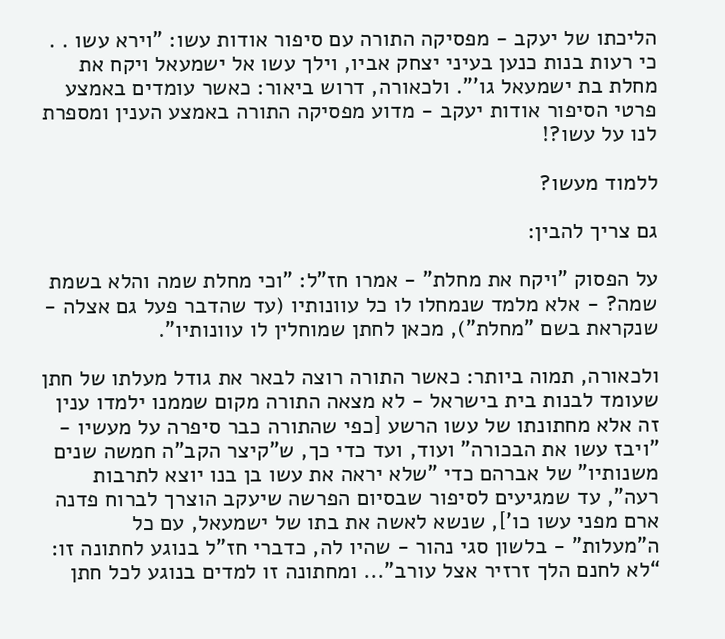הליכתו של יעקב - מפסיקה התורה עם סיפור אודות עשו: "וירא עשו . . כי רעות בנות כנען בעיני יצחק אביו, וילך עשו אל ישמעאל ויקח את מחלת בת ישמעאל גו'". ולכאורה, דרוש ביאור: כאשר עומדים באמצע פרטי הסיפור אודות יעקב - מדוע מפסיקה התורה באמצע הענין ומספרת לנו על עשו?!

ללמוד מעשו?

גם צריך להבין:

על הפסוק "ויקח את מחלת" - אמרו חז"ל: "וכי מחלת שמה והלא בשמת שמה? - אלא מלמד שנמחלו לו כל עוונותיו (עד שהדבר פעל גם אצלה - שנקראת בשם "מחלת"), מכאן לחתן שמוחלין לו עוונותיו".

ולכאורה, תמוה ביותר: כאשר התורה רוצה לבאר את גודל מעלתו של חתן שעומד לבנות בית בישראל - לא מצאה התורה מקום שממנו ילמדו ענין זה אלא מחתונתו של עשו הרשע [כפי שהתורה כבר סיפרה על מעשיו - "ויבז עשו את הבכורה" ועוד, ועד כדי כך, ש"קיצר הקב"ה חמשה שנים משנותיו" של אברהם כדי "שלא יראה את עשו בן בנו יוצא לתרבות רעה", עד שמגיעים לסיפור שבסיום הפרשה שיעקב הוצרך לברוח פדנה ארם מפני עשו כו'], שנשא לאשה את בתו של ישמעאל, עם כל ה"מעלות" - בלשון סגי נהור - שהיו לה, כדברי חז"ל בנוגע לחתונה זו: “לא לחנם הלך זרזיר אצל עורב"... ומחתונה זו למדים בנוגע לכל חתן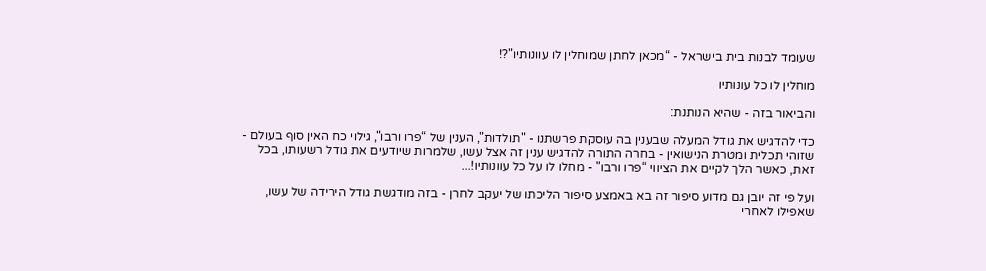שעומד לבנות בית בישראל - “מכאן לחתן שמוחלין לו עוונותיו"?!

מוחלין לו כל עונותיו

והביאור בזה - שהיא הנותנת:

כדי להדגיש את גודל המעלה שבענין בה עוסקת פרשתנו - "תולדות", הענין של “פרו ורבו", גילוי כח האין סוף בעולם - שזוהי תכלית ומטרת הנישואין - בחרה התורה להדגיש ענין זה אצל עשו, שלמרות שיודעים את גודל רשעותו, בכל זאת, כאשר הלך לקיים את הציווי “פרו ורבו" - מחלו לו על כל עוונותיו!...

ועל פי זה יובן גם מדוע סיפור זה בא באמצע סיפור הליכתו של יעקב לחרן - בזה מודגשת גודל הירידה של עשו, שאפילו לאחרי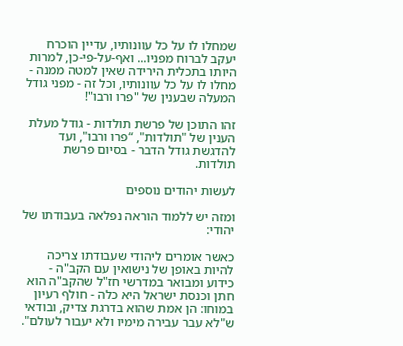שמחלו לו על כל עוונותיו, עדיין הוכרח יעקב לברוח מפניו... ואף-על-פי-כן, למרות היותו בתכלית הירידה שאין למטה ממנה - מחלו לו על כל עוונותיו, וכל זה - מפני גודל המעלה שבענין של "פרו ורבו"!

זהו התוכן של פרשת תולדות - גודל מעלת הענין של "תולדות", “פרו ורבו", ועד להדגשת גודל הדבר - בסיום פרשת תולדות.

לעשות יהודים נוספים

ומזה יש ללמוד הוראה נפלאה בעבודתו של יהודי:

כאשר אומרים ליהודי שעבודתו צריכה להיות באופן של נישואין עם הקב"ה - כידוע ומבואר במדרשי חז"ל שהקב"ה הוא חתן וכנסת ישראל היא כלה - חולף רעיון במוחו: הן אמת שהוא בדרגת צדיק, ובודאי ש"לא עבר עבירה מימיו ולא יעבור לעולם".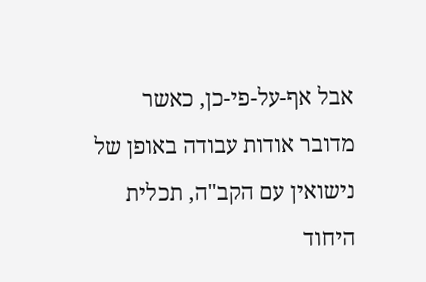אבל אף-על-פי-כן, כאשר מדובר אודות עבודה באופן של נישואין עם הקב"ה, תכלית היחוד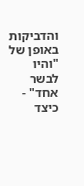והדביקות באופן של "והיו לבשר אחד" - כיצד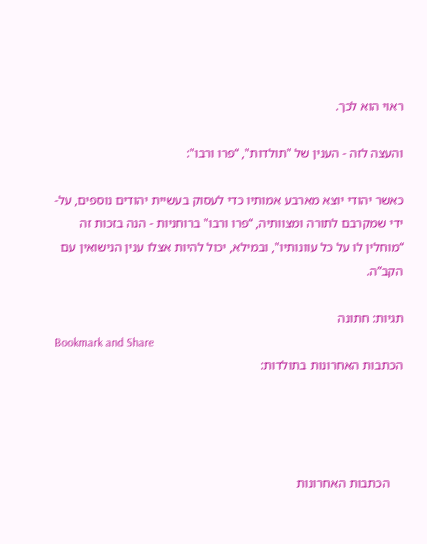ראוי הוא לכך.

והעצה לזה - הענין של "תולדות", “פרו ורבו":

כאשר יהודי יוצא מארבע אמותיו כדי לעסוק בעשיית יהודים נוספים, על-ידי שמקרבם לתורה ומצוותיה, “פרו ורבו" ברוחניות - הנה בזכות זה “מוחלין לו על כל עוונותיו", ובמילא, יכול להיות אצלו ענין הנישואין עם הקב”ה.

תגיות: חתונה
Bookmark and Share
הכתבות האחרונות בתולדות:




    הכתבות האחרונות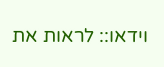וידאו:: לראות את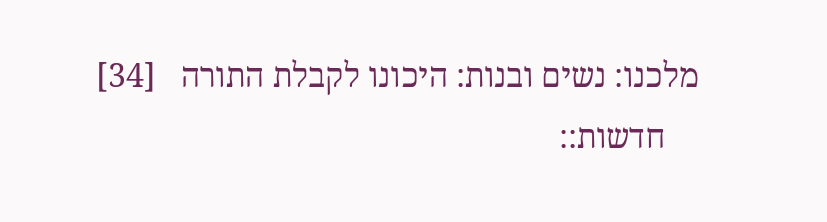מלכנו: נשים ובנות: היכונו לקבלת התורה   [34]
    חדשות::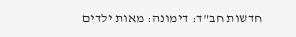חדשות חב"ד: דימונה: מאות ילדים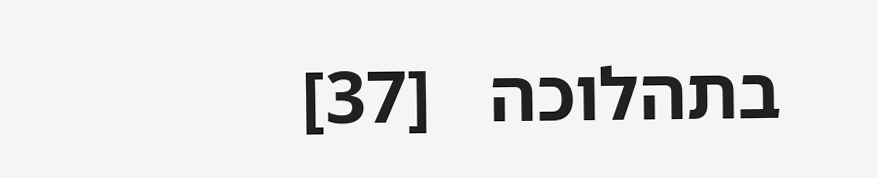בתהלוכה   [37]